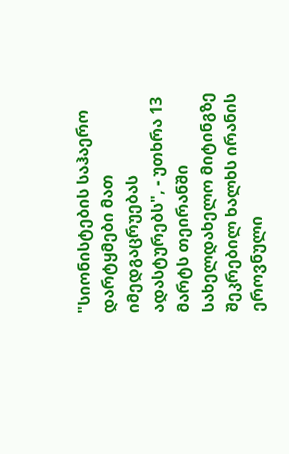"სიონისტების საჰაერო დარტყმები მათ იმედგაცრუებას ადასტურებს", - უთხრა 13 მარტს თეირანში სახელდახელო მიტინგზე შეკრებილ ხალხს ირანის ეროვნული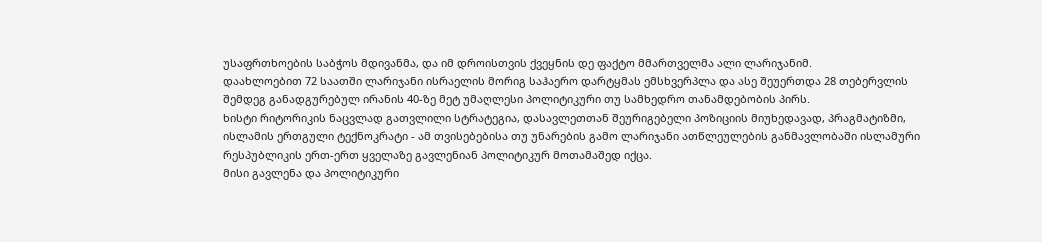უსაფრთხოების საბჭოს მდივანმა, და იმ დროისთვის ქვეყნის დე ფაქტო მმართველმა ალი ლარიჯანიმ.
დაახლოებით 72 საათში ლარიჯანი ისრაელის მორიგ საჰაერო დარტყმას ემსხვერპლა და ასე შეუერთდა 28 თებერვლის შემდეგ განადგურებულ ირანის 40-ზე მეტ უმაღლესი პოლიტიკური თუ სამხედრო თანამდებობის პირს.
ხისტი რიტორიკის ნაცვლად გათვლილი სტრატეგია, დასავლეთთან შეურიგებელი პოზიციის მიუხედავად, პრაგმატიზმი, ისლამის ერთგული ტექნოკრატი - ამ თვისებებისა თუ უნარების გამო ლარიჯანი ათწლეულების განმავლობაში ისლამური რესპუბლიკის ერთ-ერთ ყველაზე გავლენიან პოლიტიკურ მოთამაშედ იქცა.
მისი გავლენა და პოლიტიკური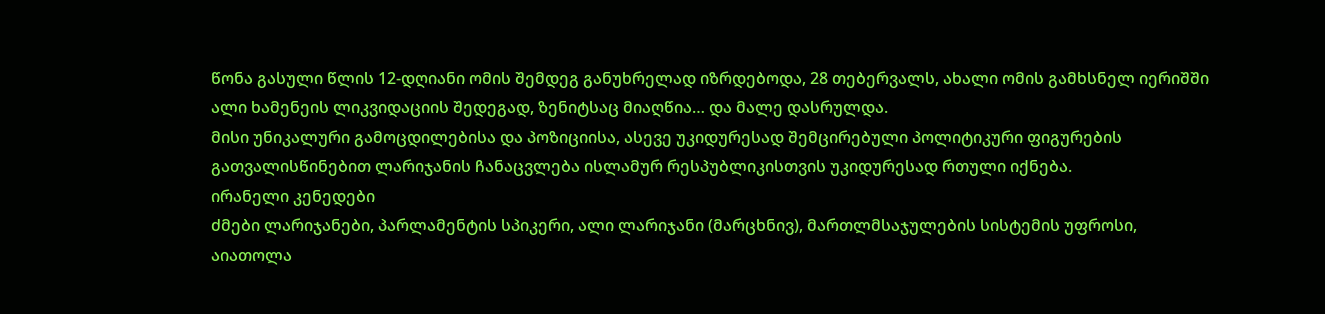წონა გასული წლის 12-დღიანი ომის შემდეგ განუხრელად იზრდებოდა, 28 თებერვალს, ახალი ომის გამხსნელ იერიშში ალი ხამენეის ლიკვიდაციის შედეგად, ზენიტსაც მიაღწია… და მალე დასრულდა.
მისი უნიკალური გამოცდილებისა და პოზიციისა, ასევე უკიდურესად შემცირებული პოლიტიკური ფიგურების გათვალისწინებით ლარიჯანის ჩანაცვლება ისლამურ რესპუბლიკისთვის უკიდურესად რთული იქნება.
ირანელი კენედები
ძმები ლარიჯანები, პარლამენტის სპიკერი, ალი ლარიჯანი (მარცხნივ), მართლმსაჯულების სისტემის უფროსი, აიათოლა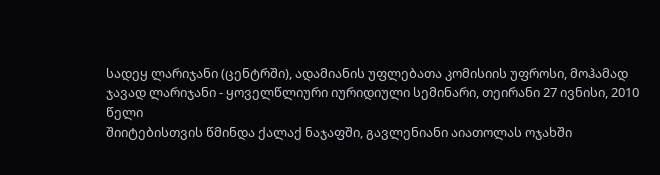სადეყ ლარიჯანი (ცენტრში), ადამიანის უფლებათა კომისიის უფროსი, მოჰამად ჯავად ლარიჯანი - ყოველწლიური იურიდიული სემინარი, თეირანი 27 ივნისი, 2010 წელი
შიიტებისთვის წმინდა ქალაქ ნაჯაფში, გავლენიანი აიათოლას ოჯახში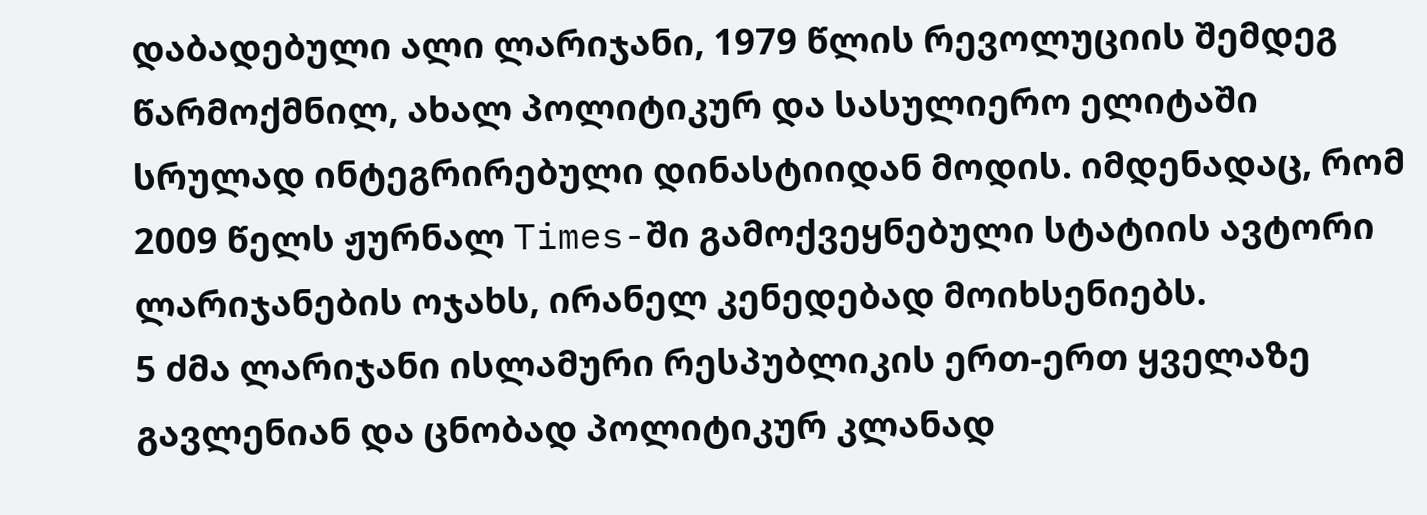დაბადებული ალი ლარიჯანი, 1979 წლის რევოლუციის შემდეგ წარმოქმნილ, ახალ პოლიტიკურ და სასულიერო ელიტაში სრულად ინტეგრირებული დინასტიიდან მოდის. იმდენადაც, რომ 2009 წელს ჟურნალ Times-ში გამოქვეყნებული სტატიის ავტორი ლარიჯანების ოჯახს, ირანელ კენედებად მოიხსენიებს.
5 ძმა ლარიჯანი ისლამური რესპუბლიკის ერთ-ერთ ყველაზე გავლენიან და ცნობად პოლიტიკურ კლანად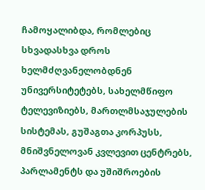ჩამოყალიბდა, რომლებიც სხვადასხვა დროს ხელმძღვანელობდნენ უნივერსიტეტებს, სახელმწიფო ტელევიზიებს, მართლმსაჯულების სისტემას, გუშაგთა კორპუსს, მნიშვნელოვან კვლევით ცენტრებს, პარლამენტს და უშიშროების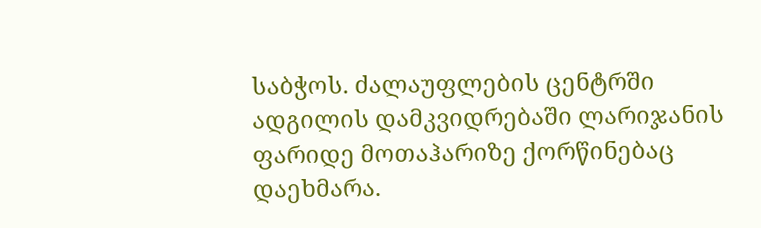საბჭოს. ძალაუფლების ცენტრში ადგილის დამკვიდრებაში ლარიჯანის ფარიდე მოთაჰარიზე ქორწინებაც დაეხმარა.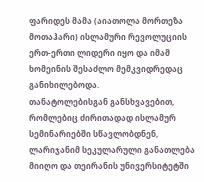ფარიდეს მამა (აიათოლა მორთეზა მოთაჰარი) ისლამური რევოლუციის ერთ-ერთი ლიდერი იყო და იმამ ხომეინის შესაძლო მემკვიდრედაც განიხილებოდა.
თანატოლებისგან განსხვავებით, რომლებიც ძირითადად ისლამურ სემინარიებში სწავლობდნენ, ლარიჯანიმ სეკულარული განათლება მიიღო და თეირანის უნივერსიტეტში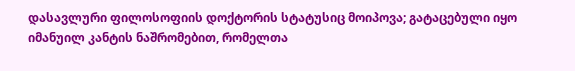დასავლური ფილოსოფიის დოქტორის სტატუსიც მოიპოვა; გატაცებული იყო იმანუილ კანტის ნაშრომებით, რომელთა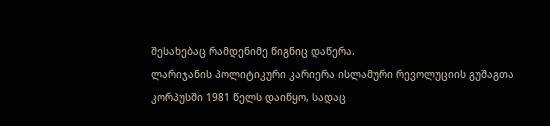შესახებაც რამდენიმე წიგნიც დაწერა.
ლარიჯანის პოლიტიკური კარიერა ისლამური რევოლუციის გუშაგთა კორპუსში 1981 წელს დაიწყო, სადაც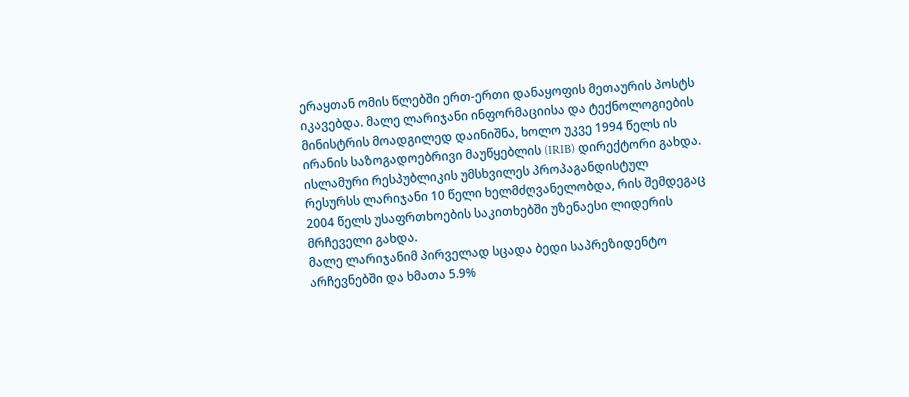ერაყთან ომის წლებში ერთ-ერთი დანაყოფის მეთაურის პოსტს იკავებდა. მალე ლარიჯანი ინფორმაციისა და ტექნოლოგიების მინისტრის მოადგილედ დაინიშნა, ხოლო უკვე 1994 წელს ის ირანის საზოგადოებრივი მაუწყებლის (IRIB) დირექტორი გახდა. ისლამური რესპუბლიკის უმსხვილეს პროპაგანდისტულ რესურსს ლარიჯანი 10 წელი ხელმძღვანელობდა, რის შემდეგაც 2004 წელს უსაფრთხოების საკითხებში უზენაესი ლიდერის მრჩეველი გახდა.
მალე ლარიჯანიმ პირველად სცადა ბედი საპრეზიდენტო არჩევნებში და ხმათა 5.9%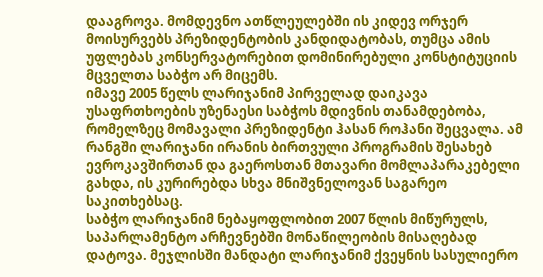დააგროვა. მომდევნო ათწლეულებში ის კიდევ ორჯერ მოისურვებს პრეზიდენტობის კანდიდატობას, თუმცა ამის უფლებას კონსერვატორებით დომინირებული კონსტიტუციის მცველთა საბჭო არ მიცემს.
იმავე 2005 წელს ლარიჯანიმ პირველად დაიკავა უსაფრთხოების უზენაესი საბჭოს მდივნის თანამდებობა, რომელზეც მომავალი პრეზიდენტი ჰასან როჰანი შეცვალა. ამ რანგში ლარიჯანი ირანის ბირთვული პროგრამის შესახებ ევროკავშირთან და გაეროსთან მთავარი მომლაპარაკებელი გახდა, ის კურირებდა სხვა მნიშვნელოვან საგარეო საკითხებსაც.
საბჭო ლარიჯანიმ ნებაყოფლობით 2007 წლის მიწურულს, საპარლამენტო არჩევნებში მონაწილეობის მისაღებად დატოვა. მეჯლისში მანდატი ლარიჯანიმ ქვეყნის სასულიერო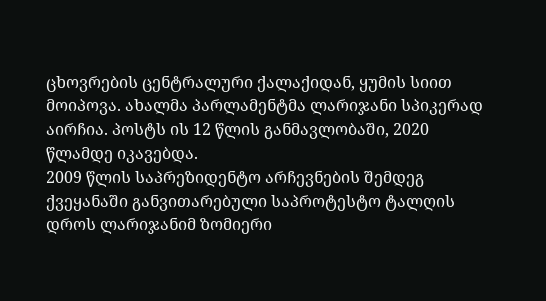ცხოვრების ცენტრალური ქალაქიდან, ყუმის სიით მოიპოვა. ახალმა პარლამენტმა ლარიჯანი სპიკერად აირჩია. პოსტს ის 12 წლის განმავლობაში, 2020 წლამდე იკავებდა.
2009 წლის საპრეზიდენტო არჩევნების შემდეგ ქვეყანაში განვითარებული საპროტესტო ტალღის დროს ლარიჯანიმ ზომიერი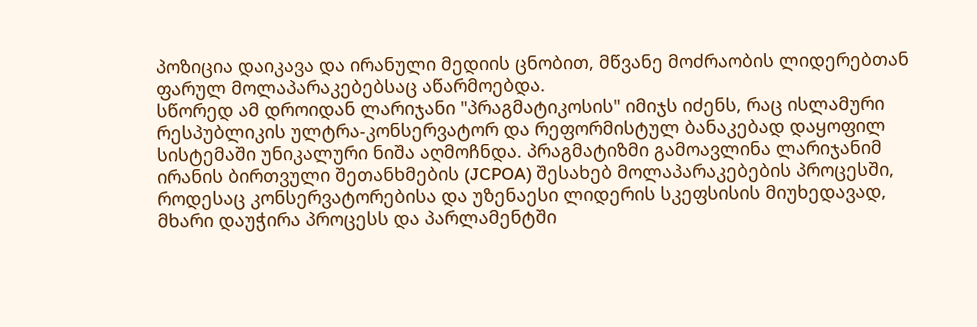პოზიცია დაიკავა და ირანული მედიის ცნობით, მწვანე მოძრაობის ლიდერებთან ფარულ მოლაპარაკებებსაც აწარმოებდა.
სწორედ ამ დროიდან ლარიჯანი "პრაგმატიკოსის" იმიჯს იძენს, რაც ისლამური რესპუბლიკის ულტრა-კონსერვატორ და რეფორმისტულ ბანაკებად დაყოფილ სისტემაში უნიკალური ნიშა აღმოჩნდა. პრაგმატიზმი გამოავლინა ლარიჯანიმ ირანის ბირთვული შეთანხმების (JCPOA) შესახებ მოლაპარაკებების პროცესში, როდესაც კონსერვატორებისა და უზენაესი ლიდერის სკეფსისის მიუხედავად, მხარი დაუჭირა პროცესს და პარლამენტში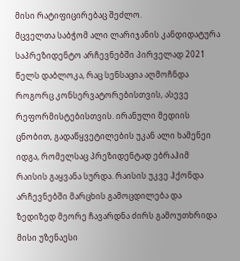მისი რატიფიცირებაც შეძლო.
მცველთა საბჭომ ალი ლარიჯანის კანდიდატურა საპრეზიდენტო არჩევნებში პირველად 2021 წელს დაბლოკა, რაც სენსაცია აღმოჩნდა როგორც კონსერვატორებისთვის, ასევე რეფორმისტებისთვის. ირანული მედიის ცნობით, გადაწყვეტილების უკან ალი ხამენეი იდგა, რომელსაც პრეზიდენტად ებრაჰიმ რაისის გაყვანა სურდა. რაისის უკვე ჰქონდა არჩევნებში მარცხის გამოცდილება და ზედიზედ მეორე ჩავარდნა ძირს გამოუთხრიდა მისი უზენაესი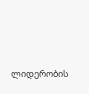ლიდერობის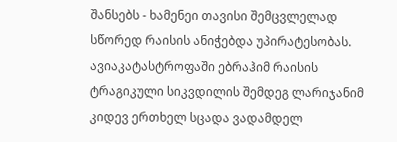შანსებს - ხამენეი თავისი შემცვლელად სწორედ რაისის ანიჭებდა უპირატესობას.
ავიაკატასტროფაში ებრაჰიმ რაისის ტრაგიკული სიკვდილის შემდეგ ლარიჯანიმ კიდევ ერთხელ სცადა ვადამდელ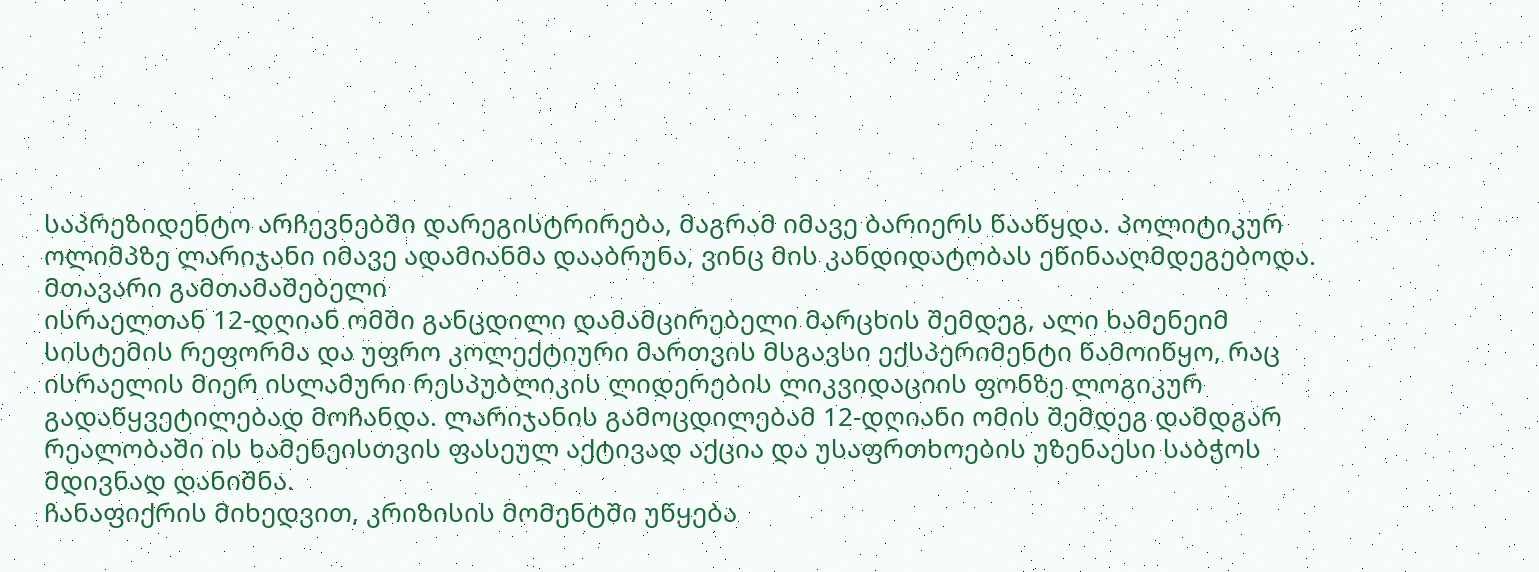საპრეზიდენტო არჩევნებში დარეგისტრირება, მაგრამ იმავე ბარიერს წააწყდა. პოლიტიკურ ოლიმპზე ლარიჯანი იმავე ადამიანმა დააბრუნა, ვინც მის კანდიდატობას ეწინააღმდეგებოდა.
მთავარი გამთამაშებელი
ისრაელთან 12-დღიან ომში განცდილი დამამცირებელი მარცხის შემდეგ, ალი ხამენეიმ სისტემის რეფორმა და უფრო კოლექტიური მართვის მსგავსი ექსპერიმენტი წამოიწყო, რაც ისრაელის მიერ ისლამური რესპუბლიკის ლიდერების ლიკვიდაციის ფონზე ლოგიკურ გადაწყვეტილებად მოჩანდა. ლარიჯანის გამოცდილებამ 12-დღიანი ომის შემდეგ დამდგარ რეალობაში ის ხამენეისთვის ფასეულ აქტივად აქცია და უსაფრთხოების უზენაესი საბჭოს მდივნად დანიშნა.
ჩანაფიქრის მიხედვით, კრიზისის მომენტში უწყება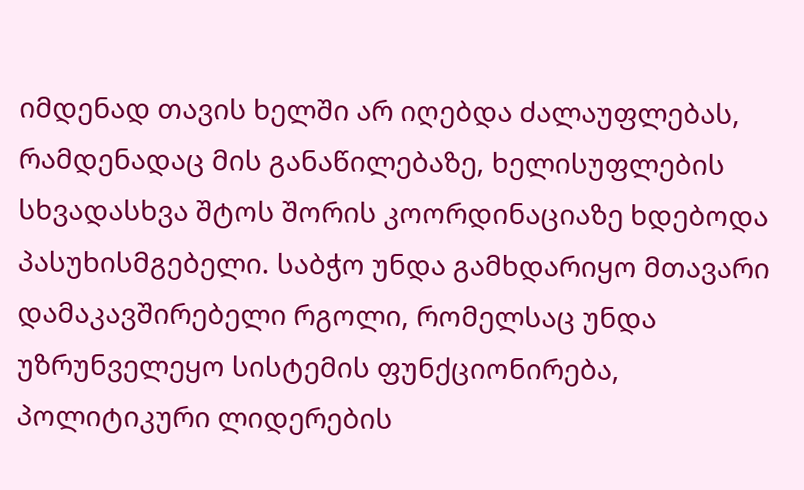იმდენად თავის ხელში არ იღებდა ძალაუფლებას, რამდენადაც მის განაწილებაზე, ხელისუფლების სხვადასხვა შტოს შორის კოორდინაციაზე ხდებოდა პასუხისმგებელი. საბჭო უნდა გამხდარიყო მთავარი დამაკავშირებელი რგოლი, რომელსაც უნდა უზრუნველეყო სისტემის ფუნქციონირება, პოლიტიკური ლიდერების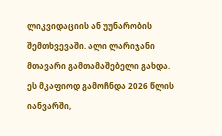ლიკვიდაციის ან უუნარობის შემთხვევაში. ალი ლარიჯანი მთავარი გამთამაშებელი გახდა.
ეს მკაფიოდ გამოჩნდა 2026 წლის იანვარში,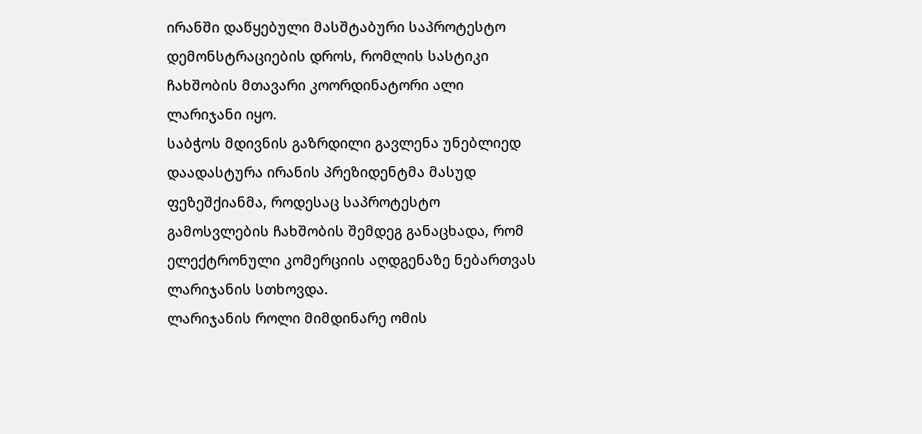ირანში დაწყებული მასშტაბური საპროტესტო დემონსტრაციების დროს, რომლის სასტიკი ჩახშობის მთავარი კოორდინატორი ალი ლარიჯანი იყო.
საბჭოს მდივნის გაზრდილი გავლენა უნებლიედ დაადასტურა ირანის პრეზიდენტმა მასუდ ფეზეშქიანმა, როდესაც საპროტესტო გამოსვლების ჩახშობის შემდეგ განაცხადა, რომ ელექტრონული კომერციის აღდგენაზე ნებართვას ლარიჯანის სთხოვდა.
ლარიჯანის როლი მიმდინარე ომის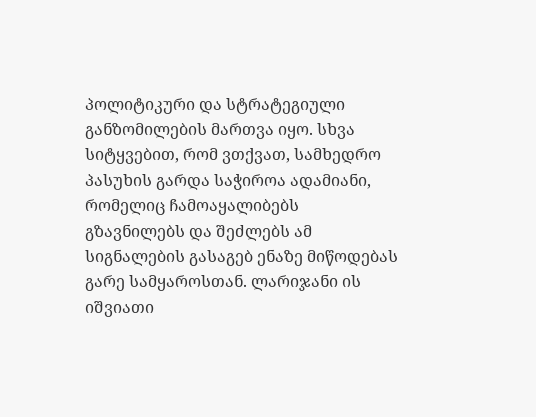პოლიტიკური და სტრატეგიული განზომილების მართვა იყო. სხვა სიტყვებით, რომ ვთქვათ, სამხედრო პასუხის გარდა საჭიროა ადამიანი, რომელიც ჩამოაყალიბებს გზავნილებს და შეძლებს ამ სიგნალების გასაგებ ენაზე მიწოდებას გარე სამყაროსთან. ლარიჯანი ის იშვიათი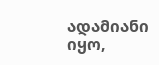ადამიანი იყო,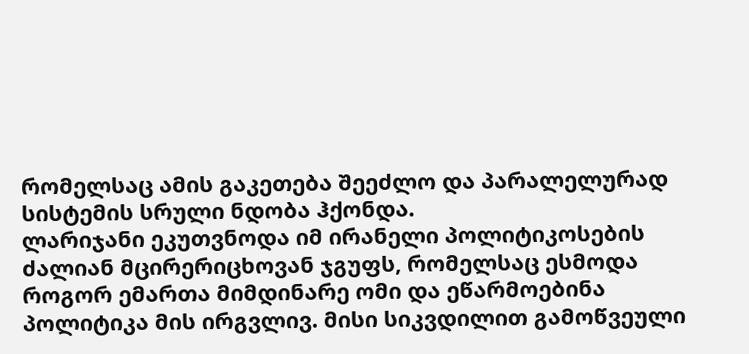რომელსაც ამის გაკეთება შეეძლო და პარალელურად სისტემის სრული ნდობა ჰქონდა.
ლარიჯანი ეკუთვნოდა იმ ირანელი პოლიტიკოსების ძალიან მცირერიცხოვან ჯგუფს, რომელსაც ესმოდა როგორ ემართა მიმდინარე ომი და ეწარმოებინა პოლიტიკა მის ირგვლივ. მისი სიკვდილით გამოწვეული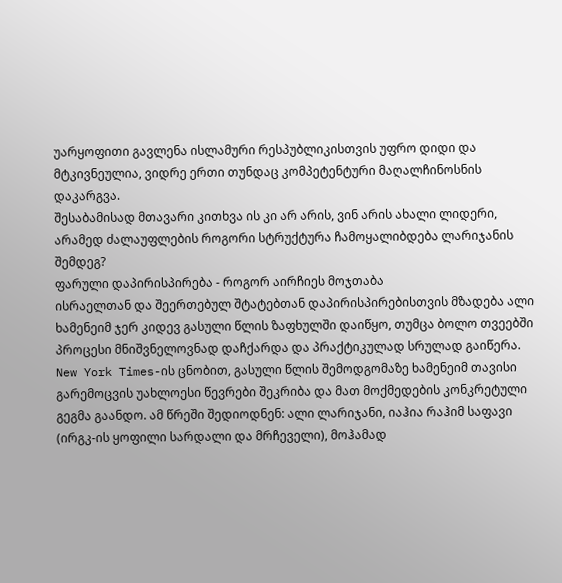უარყოფითი გავლენა ისლამური რესპუბლიკისთვის უფრო დიდი და მტკივნეულია, ვიდრე ერთი თუნდაც კომპეტენტური მაღალჩინოსნის დაკარგვა.
შესაბამისად მთავარი კითხვა ის კი არ არის, ვინ არის ახალი ლიდერი, არამედ ძალაუფლების როგორი სტრუქტურა ჩამოყალიბდება ლარიჯანის შემდეგ?
ფარული დაპირისპირება - როგორ აირჩიეს მოჯთაბა
ისრაელთან და შეერთებულ შტატებთან დაპირისპირებისთვის მზადება ალი ხამენეიმ ჯერ კიდევ გასული წლის ზაფხულში დაიწყო, თუმცა ბოლო თვეებში პროცესი მნიშვნელოვნად დაჩქარდა და პრაქტიკულად სრულად გაიწერა.
New York Times-ის ცნობით, გასული წლის შემოდგომაზე ხამენეიმ თავისი გარემოცვის უახლოესი წევრები შეკრიბა და მათ მოქმედების კონკრეტული გეგმა გაანდო. ამ წრეში შედიოდნენ: ალი ლარიჯანი, იაჰია რაჰიმ საფავი (ირგკ-ის ყოფილი სარდალი და მრჩეველი), მოჰამად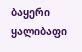ბაყერი ყალიბაფი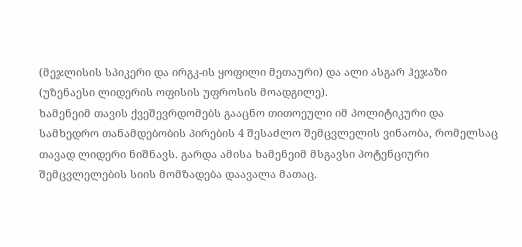(მეჯლისის სპიკერი და ირგკ-ის ყოფილი მეთაური) და ალი ასგარ ჰეჯაზი (უზენაესი ლიდერის ოფისის უფროსის მოადგილე).
ხამენეიმ თავის ქვეშევრდომებს გააცნო თითოეული იმ პოლიტიკური და სამხედრო თანამდებობის პირების 4 შესაძლო შემცვლელის ვინაობა, რომელსაც თავად ლიდერი ნიშნავს. გარდა ამისა ხამენეიმ მსგავსი პოტენციური შემცვლელების სიის მომზადება დაავალა მათაც.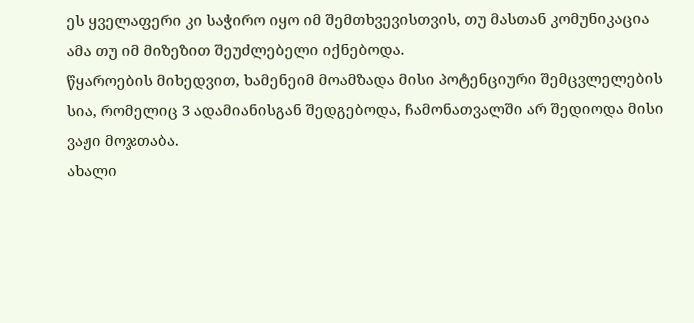ეს ყველაფერი კი საჭირო იყო იმ შემთხვევისთვის, თუ მასთან კომუნიკაცია ამა თუ იმ მიზეზით შეუძლებელი იქნებოდა.
წყაროების მიხედვით, ხამენეიმ მოამზადა მისი პოტენციური შემცვლელების სია, რომელიც 3 ადამიანისგან შედგებოდა, ჩამონათვალში არ შედიოდა მისი ვაჟი მოჯთაბა.
ახალი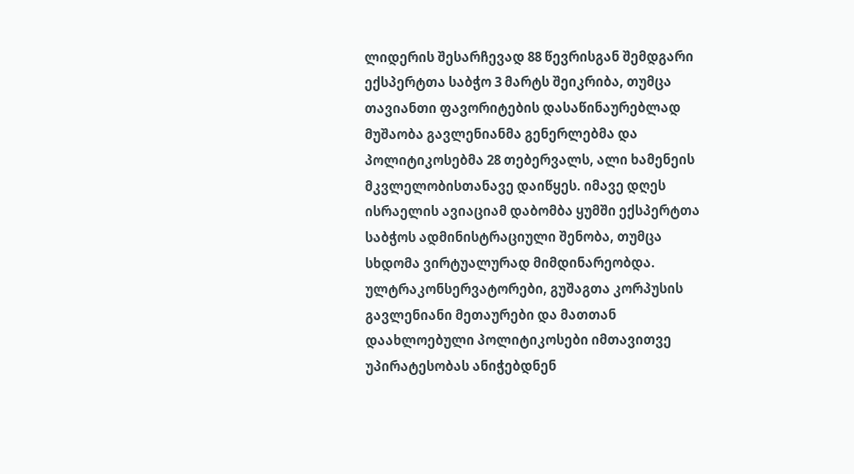ლიდერის შესარჩევად 88 წევრისგან შემდგარი ექსპერტთა საბჭო 3 მარტს შეიკრიბა, თუმცა თავიანთი ფავორიტების დასაწინაურებლად მუშაობა გავლენიანმა გენერლებმა და პოლიტიკოსებმა 28 თებერვალს, ალი ხამენეის მკვლელობისთანავე დაიწყეს. იმავე დღეს ისრაელის ავიაციამ დაბომბა ყუმში ექსპერტთა საბჭოს ადმინისტრაციული შენობა, თუმცა სხდომა ვირტუალურად მიმდინარეობდა.
ულტრაკონსერვატორები, გუშაგთა კორპუსის გავლენიანი მეთაურები და მათთან დაახლოებული პოლიტიკოსები იმთავითვე უპირატესობას ანიჭებდნენ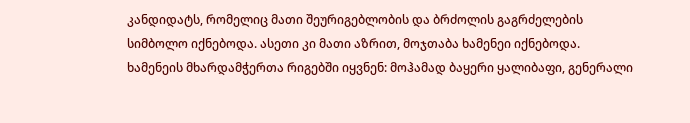კანდიდატს, რომელიც მათი შეურიგებლობის და ბრძოლის გაგრძელების სიმბოლო იქნებოდა. ასეთი კი მათი აზრით, მოჯთაბა ხამენეი იქნებოდა.
ხამენეის მხარდამჭერთა რიგებში იყვნენ: მოჰამად ბაყერი ყალიბაფი, გენერალი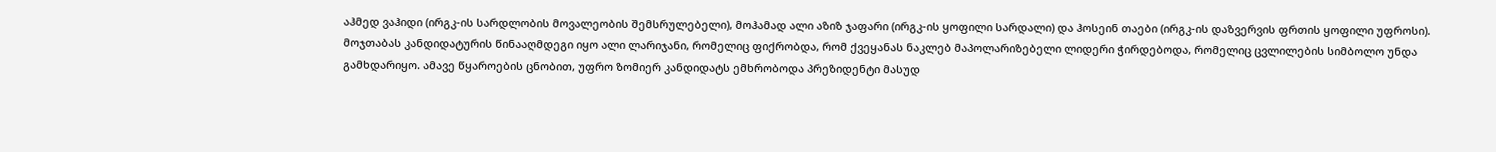აჰმედ ვაჰიდი (ირგკ-ის სარდლობის მოვალეობის შემსრულებელი), მოჰამად ალი აზიზ ჯაფარი (ირგკ-ის ყოფილი სარდალი) და ჰოსეინ თაები (ირგკ-ის დაზვერვის ფრთის ყოფილი უფროსი).
მოჯთაბას კანდიდატურის წინააღმდეგი იყო ალი ლარიჯანი, რომელიც ფიქრობდა, რომ ქვეყანას ნაკლებ მაპოლარიზებელი ლიდერი ჭირდებოდა, რომელიც ცვლილების სიმბოლო უნდა გამხდარიყო. ამავე წყაროების ცნობით, უფრო ზომიერ კანდიდატს ემხრობოდა პრეზიდენტი მასუდ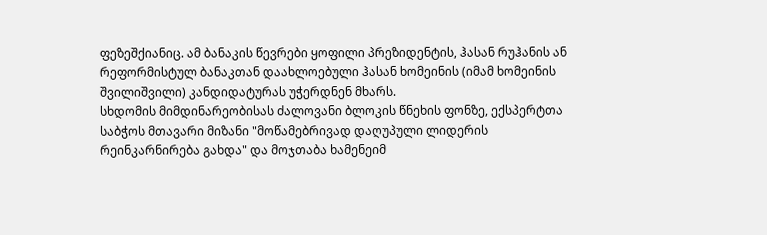ფეზეშქიანიც. ამ ბანაკის წევრები ყოფილი პრეზიდენტის, ჰასან რუჰანის ან რეფორმისტულ ბანაკთან დაახლოებული ჰასან ხომეინის (იმამ ხომეინის შვილიშვილი) კანდიდატურას უჭერდნენ მხარს.
სხდომის მიმდინარეობისას ძალოვანი ბლოკის წნეხის ფონზე, ექსპერტთა საბჭოს მთავარი მიზანი "მოწამებრივად დაღუპული ლიდერის რეინკარნირება გახდა" და მოჯთაბა ხამენეიმ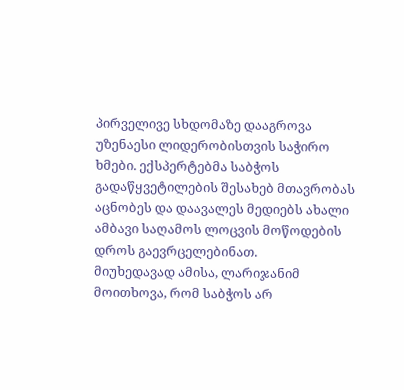პირველივე სხდომაზე დააგროვა უზენაესი ლიდერობისთვის საჭირო ხმები. ექსპერტებმა საბჭოს გადაწყვეტილების შესახებ მთავრობას აცნობეს და დაავალეს მედიებს ახალი ამბავი საღამოს ლოცვის მოწოდების დროს გაევრცელებინათ.
მიუხედავად ამისა, ლარიჯანიმ მოითხოვა, რომ საბჭოს არ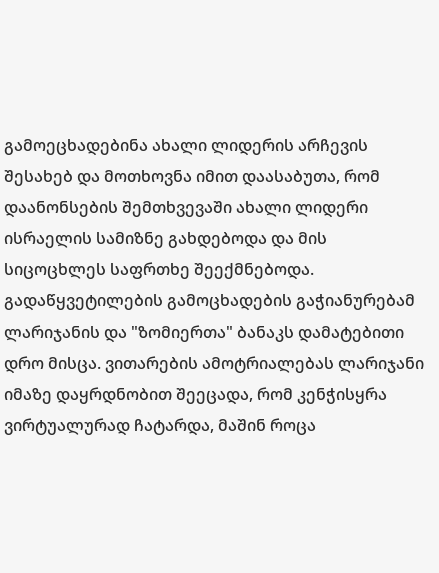გამოეცხადებინა ახალი ლიდერის არჩევის შესახებ და მოთხოვნა იმით დაასაბუთა, რომ დაანონსების შემთხვევაში ახალი ლიდერი ისრაელის სამიზნე გახდებოდა და მის სიცოცხლეს საფრთხე შეექმნებოდა. გადაწყვეტილების გამოცხადების გაჭიანურებამ ლარიჯანის და "ზომიერთა" ბანაკს დამატებითი დრო მისცა. ვითარების ამოტრიალებას ლარიჯანი იმაზე დაყრდნობით შეეცადა, რომ კენჭისყრა ვირტუალურად ჩატარდა, მაშინ როცა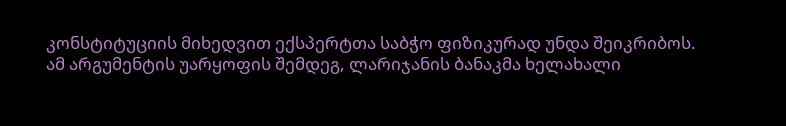კონსტიტუციის მიხედვით ექსპერტთა საბჭო ფიზიკურად უნდა შეიკრიბოს.
ამ არგუმენტის უარყოფის შემდეგ, ლარიჯანის ბანაკმა ხელახალი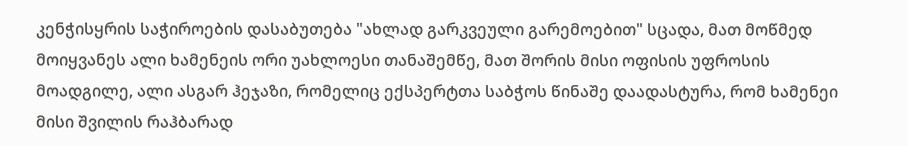კენჭისყრის საჭიროების დასაბუთება "ახლად გარკვეული გარემოებით" სცადა, მათ მოწმედ მოიყვანეს ალი ხამენეის ორი უახლოესი თანაშემწე, მათ შორის მისი ოფისის უფროსის მოადგილე, ალი ასგარ ჰეჯაზი, რომელიც ექსპერტთა საბჭოს წინაშე დაადასტურა, რომ ხამენეი მისი შვილის რაჰბარად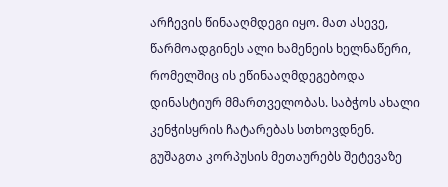არჩევის წინააღმდეგი იყო. მათ ასევე, წარმოადგინეს ალი ხამენეის ხელნაწერი, რომელშიც ის ეწინააღმდეგებოდა დინასტიურ მმართველობას. საბჭოს ახალი კენჭისყრის ჩატარებას სთხოვდნენ.
გუშაგთა კორპუსის მეთაურებს შეტევაზე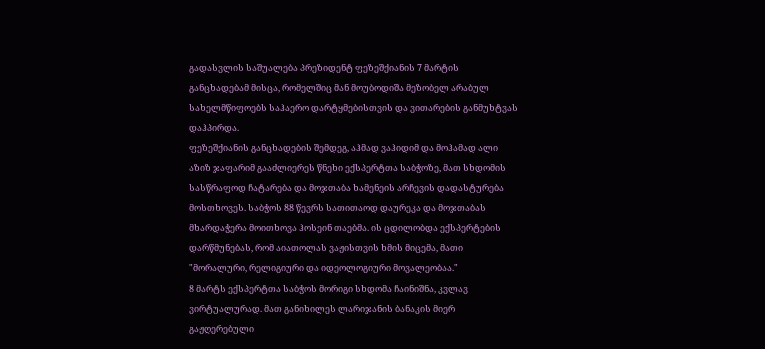გადასვლის საშუალება პრეზიდენტ ფეზეშქიანის 7 მარტის განცხადებამ მისცა, რომელშიც მან მოუბოდიშა მეზობელ არაბულ სახელმწიფოებს საჰაერო დარტყმებისთვის და ვითარების განმუხტვას დაჰპირდა.
ფეზეშქიანის განცხადების შემდეგ, აჰმად ვაჰიდიმ და მოჰამად ალი აზიზ ჯაფარიმ გააძლიერეს წნეხი ექსპერტთა საბჭოზე, მათ სხდომის სასწრაფოდ ჩატარება და მოჯთაბა ხამენეის არჩევის დადასტურება მოსთხოვეს. საბჭოს 88 წევრს სათითაოდ დაურეკა და მოჯთაბას მხარდაჭერა მოითხოვა ჰოსეინ თაებმა. ის ცდილობდა ექსპერტების დარწმუნებას, რომ აიათოლას ვაჟისთვის ხმის მიცემა, მათი "მორალური, რელიგიური და იდეოლოგიური მოვალეობაა."
8 მარტს ექსპერტთა საბჭოს მორიგი სხდომა ჩაინიშნა, კვლავ ვირტუალურად. მათ განიხილეს ლარიჯანის ბანაკის მიერ გაჟღერებული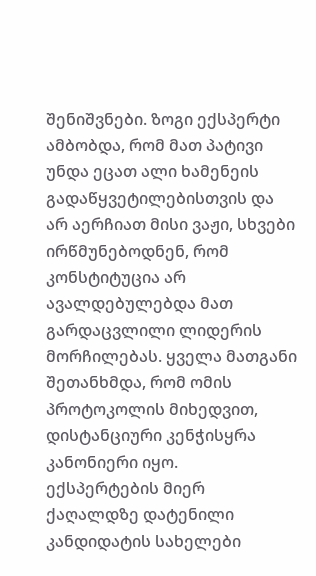შენიშვნები. ზოგი ექსპერტი ამბობდა, რომ მათ პატივი უნდა ეცათ ალი ხამენეის გადაწყვეტილებისთვის და არ აერჩიათ მისი ვაჟი, სხვები ირწმუნებოდნენ, რომ კონსტიტუცია არ ავალდებულებდა მათ გარდაცვლილი ლიდერის მორჩილებას. ყველა მათგანი შეთანხმდა, რომ ომის პროტოკოლის მიხედვით, დისტანციური კენჭისყრა კანონიერი იყო.
ექსპერტების მიერ ქაღალდზე დატენილი კანდიდატის სახელები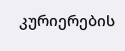კურიერების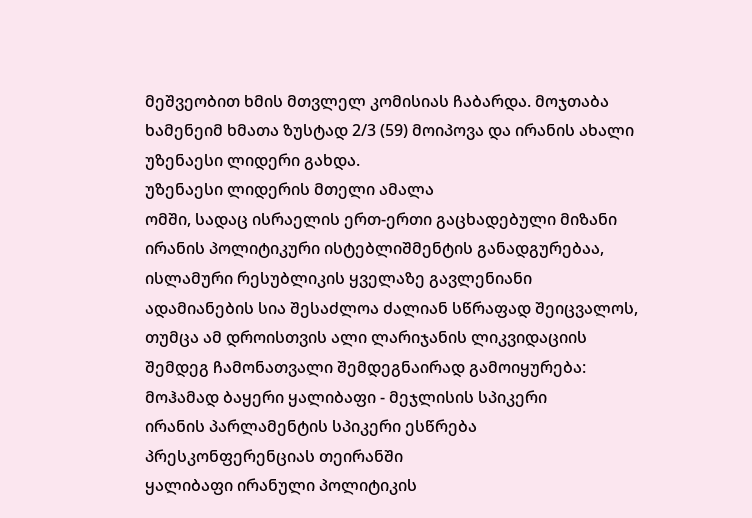მეშვეობით ხმის მთვლელ კომისიას ჩაბარდა. მოჯთაბა ხამენეიმ ხმათა ზუსტად 2/3 (59) მოიპოვა და ირანის ახალი უზენაესი ლიდერი გახდა.
უზენაესი ლიდერის მთელი ამალა
ომში, სადაც ისრაელის ერთ-ერთი გაცხადებული მიზანი ირანის პოლიტიკური ისტებლიშმენტის განადგურებაა, ისლამური რესუბლიკის ყველაზე გავლენიანი ადამიანების სია შესაძლოა ძალიან სწრაფად შეიცვალოს, თუმცა ამ დროისთვის ალი ლარიჯანის ლიკვიდაციის შემდეგ ჩამონათვალი შემდეგნაირად გამოიყურება:
მოჰამად ბაყერი ყალიბაფი - მეჯლისის სპიკერი
ირანის პარლამენტის სპიკერი ესწრება პრესკონფერენციას თეირანში
ყალიბაფი ირანული პოლიტიკის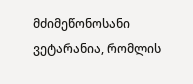მძიმეწონოსანი ვეტარანია, რომლის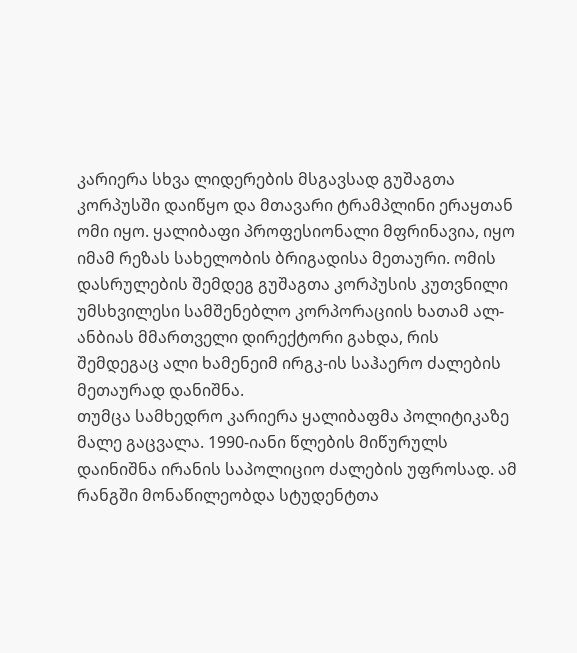კარიერა სხვა ლიდერების მსგავსად გუშაგთა კორპუსში დაიწყო და მთავარი ტრამპლინი ერაყთან ომი იყო. ყალიბაფი პროფესიონალი მფრინავია, იყო იმამ რეზას სახელობის ბრიგადისა მეთაური. ომის დასრულების შემდეგ გუშაგთა კორპუსის კუთვნილი უმსხვილესი სამშენებლო კორპორაციის ხათამ ალ-ანბიას მმართველი დირექტორი გახდა, რის შემდეგაც ალი ხამენეიმ ირგკ-ის საჰაერო ძალების მეთაურად დანიშნა.
თუმცა სამხედრო კარიერა ყალიბაფმა პოლიტიკაზე მალე გაცვალა. 1990-იანი წლების მიწურულს დაინიშნა ირანის საპოლიციო ძალების უფროსად. ამ რანგში მონაწილეობდა სტუდენტთა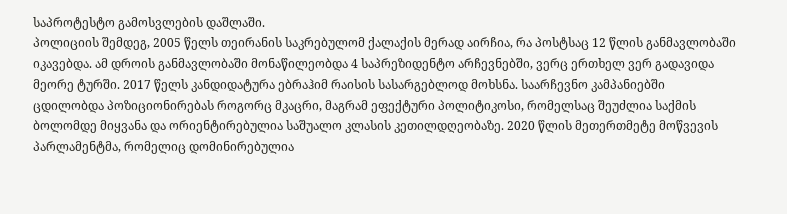საპროტესტო გამოსვლების დაშლაში.
პოლიციის შემდეგ, 2005 წელს თეირანის საკრებულომ ქალაქის მერად აირჩია, რა პოსტსაც 12 წლის განმავლობაში იკავებდა. ამ დროის განმავლობაში მონაწილეობდა 4 საპრეზიდენტო არჩევნებში, ვერც ერთხელ ვერ გადავიდა მეორე ტურში. 2017 წელს კანდიდატურა ებრაჰიმ რაისის სასარგებლოდ მოხსნა. საარჩევნო კამპანიებში ცდილობდა პოზიციონირებას როგორც მკაცრი, მაგრამ ეფექტური პოლიტიკოსი, რომელსაც შეუძლია საქმის ბოლომდე მიყვანა და ორიენტირებულია საშუალო კლასის კეთილდღეობაზე. 2020 წლის მეთერთმეტე მოწვევის პარლამენტმა, რომელიც დომინირებულია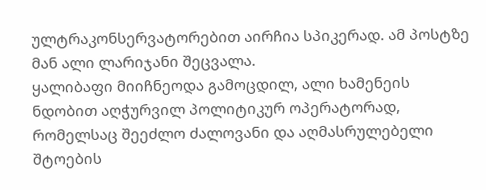ულტრაკონსერვატორებით აირჩია სპიკერად. ამ პოსტზე მან ალი ლარიჯანი შეცვალა.
ყალიბაფი მიიჩნეოდა გამოცდილ, ალი ხამენეის ნდობით აღჭურვილ პოლიტიკურ ოპერატორად, რომელსაც შეეძლო ძალოვანი და აღმასრულებელი შტოების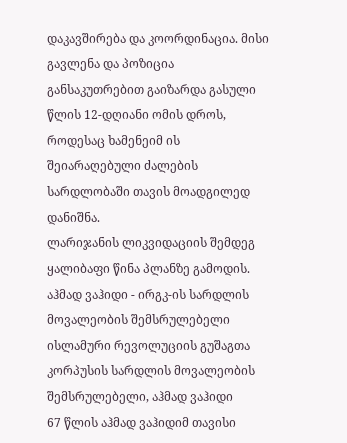დაკავშირება და კოორდინაცია. მისი გავლენა და პოზიცია განსაკუთრებით გაიზარდა გასული წლის 12-დღიანი ომის დროს, როდესაც ხამენეიმ ის შეიარაღებული ძალების სარდლობაში თავის მოადგილედ დანიშნა.
ლარიჯანის ლიკვიდაციის შემდეგ ყალიბაფი წინა პლანზე გამოდის.
აჰმად ვაჰიდი - ირგკ-ის სარდლის მოვალეობის შემსრულებელი
ისლამური რევოლუციის გუშაგთა კორპუსის სარდლის მოვალეობის შემსრულებელი, აჰმად ვაჰიდი
67 წლის აჰმად ვაჰიდიმ თავისი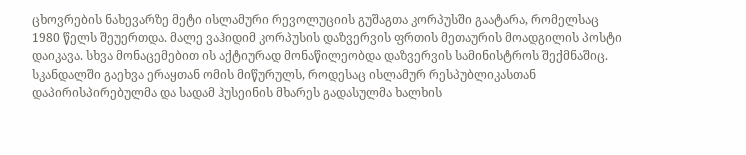ცხოვრების ნახევარზე მეტი ისლამური რევოლუციის გუშაგთა კორპუსში გაატარა, რომელსაც 1980 წელს შეუერთდა. მალე ვაჰიდიმ კორპუსის დაზვერვის ფრთის მეთაურის მოადგილის პოსტი დაიკავა. სხვა მონაცემებით ის აქტიურად მონაწილეობდა დაზვერვის სამინისტროს შექმნაშიც.
სკანდალში გაეხვა ერაყთან ომის მიწურულს, როდესაც ისლამურ რესპუბლიკასთან დაპირისპირებულმა და სადამ ჰუსეინის მხარეს გადასულმა ხალხის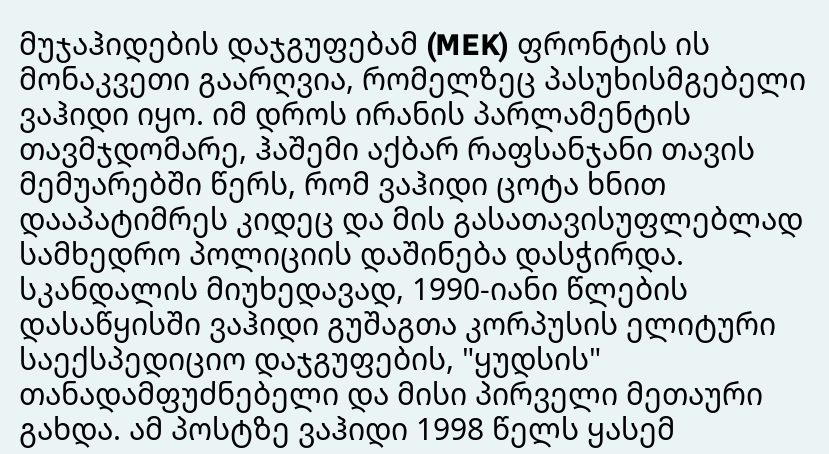მუჯაჰიდების დაჯგუფებამ (MEK) ფრონტის ის მონაკვეთი გაარღვია, რომელზეც პასუხისმგებელი ვაჰიდი იყო. იმ დროს ირანის პარლამენტის თავმჯდომარე, ჰაშემი აქბარ რაფსანჯანი თავის მემუარებში წერს, რომ ვაჰიდი ცოტა ხნით დააპატიმრეს კიდეც და მის გასათავისუფლებლად სამხედრო პოლიციის დაშინება დასჭირდა.
სკანდალის მიუხედავად, 1990-იანი წლების დასაწყისში ვაჰიდი გუშაგთა კორპუსის ელიტური საექსპედიციო დაჯგუფების, "ყუდსის" თანადამფუძნებელი და მისი პირველი მეთაური გახდა. ამ პოსტზე ვაჰიდი 1998 წელს ყასემ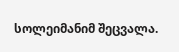სოლეიმანიმ შეცვალა.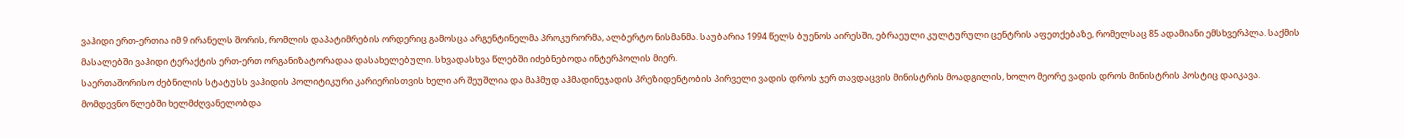ვაჰიდი ერთ-ერთია იმ 9 ირანელს შორის, რომლის დაპატიმრების ორდერიც გამოსცა არგენტინელმა პროკურორმა, ალბერტო ნისმანმა. საუბარია 1994 წელს ბუენოს აირესში, ებრაეული კულტურული ცენტრის აფეთქებაზე, რომელსაც 85 ადამიანი ემსხვერპლა. საქმის მასალებში ვაჰიდი ტერაქტის ერთ-ერთ ორგანიზატორადაა დასახელებული. სხვადასხვა წლებში იძებნებოდა ინტერპოლის მიერ.
საერთაშორისო ძებნილის სტატუსს ვაჰიდის პოლიტიკური კარიერისთვის ხელი არ შეუშლია და მაჰმუდ აჰმადინეჯადის პრეზიდენტობის პირველი ვადის დროს ჯერ თავდაცვის მინისტრის მოადგილის, ხოლო მეორე ვადის დროს მინისტრის პოსტიც დაიკავა.
მომდევნო წლებში ხელმძღვანელობდა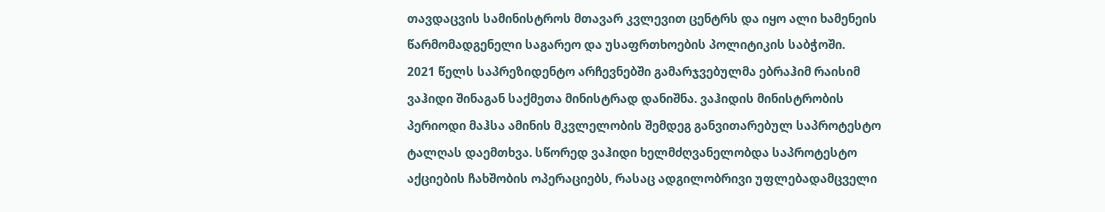თავდაცვის სამინისტროს მთავარ კვლევით ცენტრს და იყო ალი ხამენეის წარმომადგენელი საგარეო და უსაფრთხოების პოლიტიკის საბჭოში.
2021 წელს საპრეზიდენტო არჩევნებში გამარჯვებულმა ებრაჰიმ რაისიმ ვაჰიდი შინაგან საქმეთა მინისტრად დანიშნა. ვაჰიდის მინისტრობის პერიოდი მაჰსა ამინის მკვლელობის შემდეგ განვითარებულ საპროტესტო ტალღას დაემთხვა. სწორედ ვაჰიდი ხელმძღვანელობდა საპროტესტო აქციების ჩახშობის ოპერაციებს, რასაც ადგილობრივი უფლებადამცველი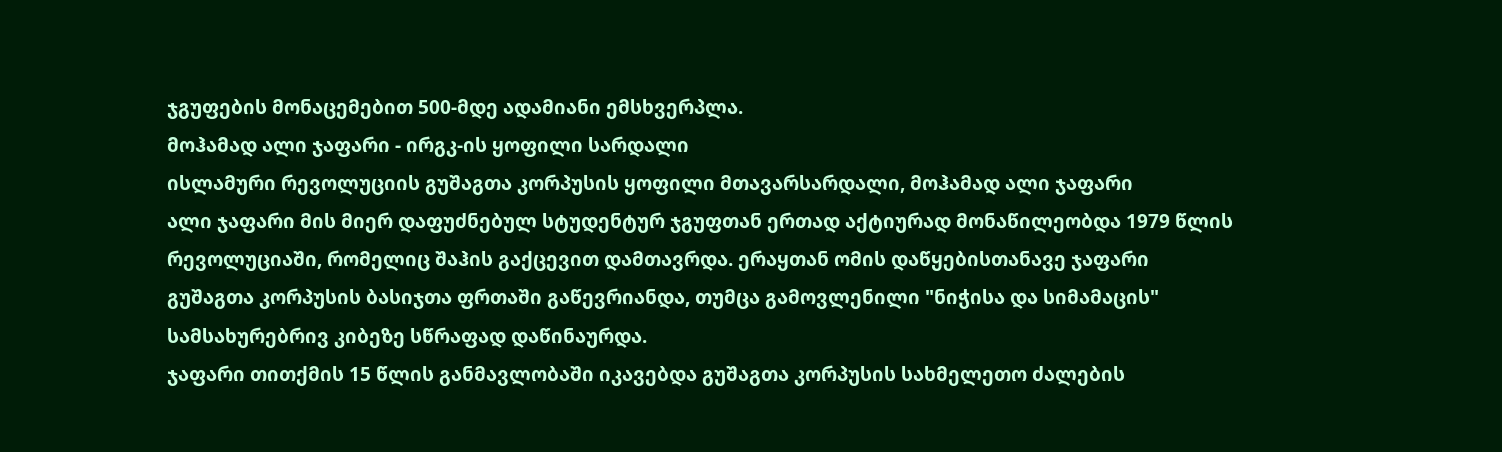ჯგუფების მონაცემებით 500-მდე ადამიანი ემსხვერპლა.
მოჰამად ალი ჯაფარი - ირგკ-ის ყოფილი სარდალი
ისლამური რევოლუციის გუშაგთა კორპუსის ყოფილი მთავარსარდალი, მოჰამად ალი ჯაფარი
ალი ჯაფარი მის მიერ დაფუძნებულ სტუდენტურ ჯგუფთან ერთად აქტიურად მონაწილეობდა 1979 წლის რევოლუციაში, რომელიც შაჰის გაქცევით დამთავრდა. ერაყთან ომის დაწყებისთანავე ჯაფარი გუშაგთა კორპუსის ბასიჯთა ფრთაში გაწევრიანდა, თუმცა გამოვლენილი "ნიჭისა და სიმამაცის" სამსახურებრივ კიბეზე სწრაფად დაწინაურდა.
ჯაფარი თითქმის 15 წლის განმავლობაში იკავებდა გუშაგთა კორპუსის სახმელეთო ძალების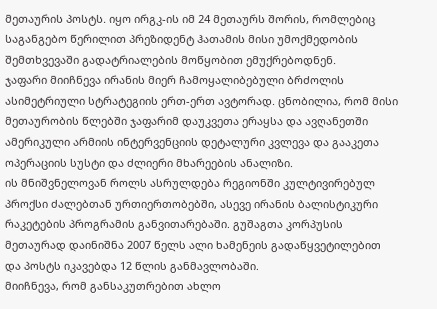მეთაურის პოსტს. იყო ირგკ-ის იმ 24 მეთაურს შორის, რომლებიც საგანგებო წერილით პრეზიდენტ ჰათამის მისი უმოქმედობის შემთხვევაში გადატრიალების მოწყობით ემუქრებოდნენ.
ჯაფარი მიიჩნევა ირანის მიერ ჩამოყალიბებული ბრძოლის ასიმეტრიული სტრატეგიის ერთ-ერთ ავტორად. ცნობილია, რომ მისი მეთაურობის წლებში ჯაფარიმ დაუკვეთა ერაყსა და ავღანეთში ამერიკული არმიის ინტერვენციის დეტალური კვლევა და გააკეთა ოპერაციის სუსტი და ძლიერი მხარეების ანალიზი.
ის მნიშვნელოვან როლს ასრულდება რეგიონში კულტივირებულ პროქსი ძალებთან ურთიერთობებში, ასევე ირანის ბალისტიკური რაკეტების პროგრამის განვითარებაში. გუშაგთა კორპუსის მეთაურად დაინიშნა 2007 წელს ალი ხამენეის გადაწყვეტილებით და პოსტს იკავებდა 12 წლის განმავლობაში.
მიიჩნევა, რომ განსაკუთრებით ახლო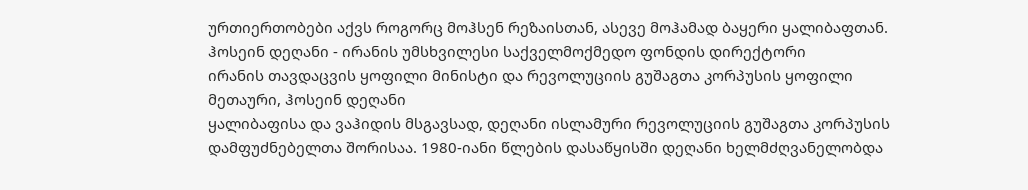ურთიერთობები აქვს როგორც მოჰსენ რეზაისთან, ასევე მოჰამად ბაყერი ყალიბაფთან.
ჰოსეინ დეღანი - ირანის უმსხვილესი საქველმოქმედო ფონდის დირექტორი
ირანის თავდაცვის ყოფილი მინისტი და რევოლუციის გუშაგთა კორპუსის ყოფილი მეთაური, ჰოსეინ დეღანი
ყალიბაფისა და ვაჰიდის მსგავსად, დეღანი ისლამური რევოლუციის გუშაგთა კორპუსის დამფუძნებელთა შორისაა. 1980-იანი წლების დასაწყისში დეღანი ხელმძღვანელობდა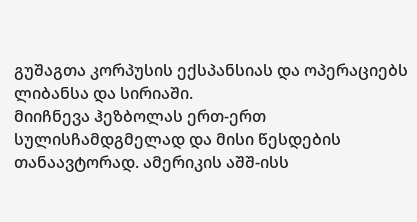გუშაგთა კორპუსის ექსპანსიას და ოპერაციებს ლიბანსა და სირიაში.
მიიჩნევა ჰეზბოლას ერთ-ერთ სულისჩამდგმელად და მისი წესდების თანაავტორად. ამერიკის აშშ-ისს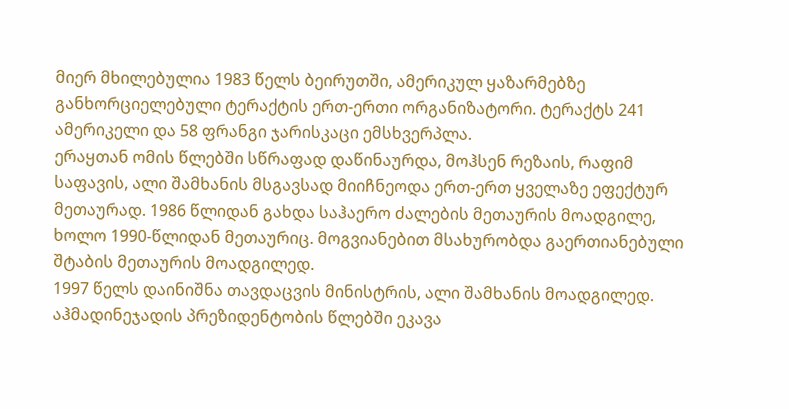მიერ მხილებულია 1983 წელს ბეირუთში, ამერიკულ ყაზარმებზე განხორციელებული ტერაქტის ერთ-ერთი ორგანიზატორი. ტერაქტს 241 ამერიკელი და 58 ფრანგი ჯარისკაცი ემსხვერპლა.
ერაყთან ომის წლებში სწრაფად დაწინაურდა, მოჰსენ რეზაის, რაფიმ საფავის, ალი შამხანის მსგავსად მიიჩნეოდა ერთ-ერთ ყველაზე ეფექტურ მეთაურად. 1986 წლიდან გახდა საჰაერო ძალების მეთაურის მოადგილე, ხოლო 1990-წლიდან მეთაურიც. მოგვიანებით მსახურობდა გაერთიანებული შტაბის მეთაურის მოადგილედ.
1997 წელს დაინიშნა თავდაცვის მინისტრის, ალი შამხანის მოადგილედ. აჰმადინეჯადის პრეზიდენტობის წლებში ეკავა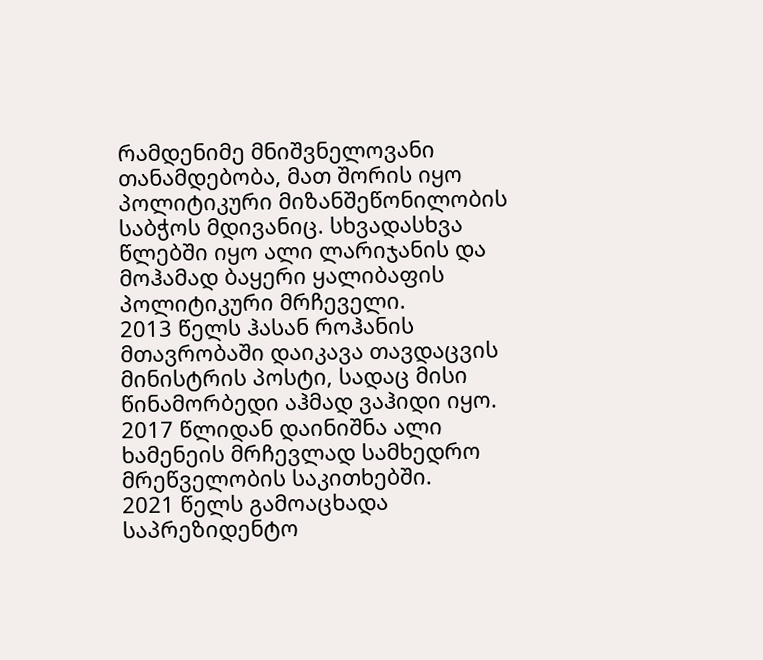რამდენიმე მნიშვნელოვანი თანამდებობა, მათ შორის იყო პოლიტიკური მიზანშეწონილობის საბჭოს მდივანიც. სხვადასხვა წლებში იყო ალი ლარიჯანის და მოჰამად ბაყერი ყალიბაფის პოლიტიკური მრჩეველი.
2013 წელს ჰასან როჰანის მთავრობაში დაიკავა თავდაცვის მინისტრის პოსტი, სადაც მისი წინამორბედი აჰმად ვაჰიდი იყო. 2017 წლიდან დაინიშნა ალი ხამენეის მრჩევლად სამხედრო მრეწველობის საკითხებში.
2021 წელს გამოაცხადა საპრეზიდენტო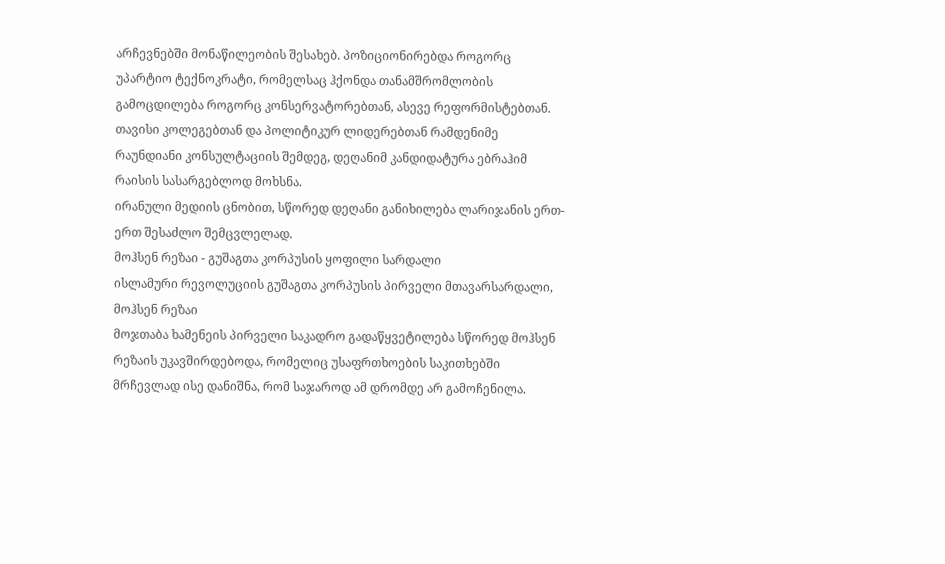არჩევნებში მონაწილეობის შესახებ. პოზიციონირებდა როგორც უპარტიო ტექნოკრატი, რომელსაც ჰქონდა თანამშრომლობის გამოცდილება როგორც კონსერვატორებთან, ასევე რეფორმისტებთან. თავისი კოლეგებთან და პოლიტიკურ ლიდერებთან რამდენიმე რაუნდიანი კონსულტაციის შემდეგ, დეღანიმ კანდიდატურა ებრაჰიმ რაისის სასარგებლოდ მოხსნა.
ირანული მედიის ცნობით, სწორედ დეღანი განიხილება ლარიჯანის ერთ-ერთ შესაძლო შემცვლელად.
მოჰსენ რეზაი - გუშაგთა კორპუსის ყოფილი სარდალი
ისლამური რევოლუციის გუშაგთა კორპუსის პირველი მთავარსარდალი, მოჰსენ რეზაი
მოჯთაბა ხამენეის პირველი საკადრო გადაწყვეტილება სწორედ მოჰსენ რეზაის უკავშირდებოდა, რომელიც უსაფრთხოების საკითხებში მრჩევლად ისე დანიშნა, რომ საჯაროდ ამ დრომდე არ გამოჩენილა.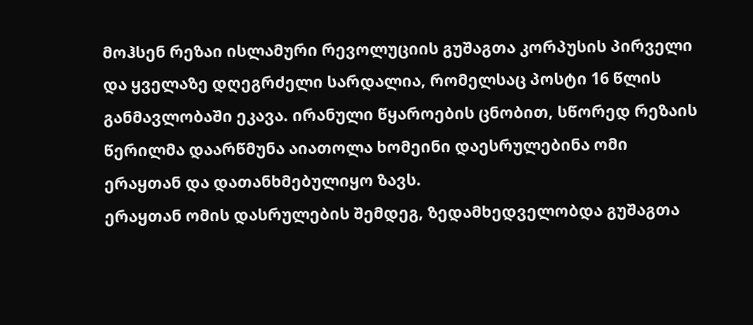მოჰსენ რეზაი ისლამური რევოლუციის გუშაგთა კორპუსის პირველი და ყველაზე დღეგრძელი სარდალია, რომელსაც პოსტი 16 წლის განმავლობაში ეკავა. ირანული წყაროების ცნობით, სწორედ რეზაის წერილმა დაარწმუნა აიათოლა ხომეინი დაესრულებინა ომი ერაყთან და დათანხმებულიყო ზავს.
ერაყთან ომის დასრულების შემდეგ, ზედამხედველობდა გუშაგთა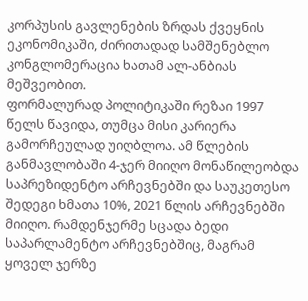კორპუსის გავლენების ზრდას ქვეყნის ეკონომიკაში, ძირითადად სამშენებლო კონგლომერაცია ხათამ ალ-ანბიას მეშვეობით.
ფორმალურად პოლიტიკაში რეზაი 1997 წელს წავიდა, თუმცა მისი კარიერა გამორჩეულად უიღბლოა. ამ წლების განმავლობაში 4-ჯერ მიიღო მონაწილეობდა საპრეზიდენტო არჩევნებში და საუკეთესო შედეგი ხმათა 10%, 2021 წლის არჩევნებში მიიღო. რამდენჯერმე სცადა ბედი საპარლამენტო არჩევნებშიც, მაგრამ ყოველ ჯერზე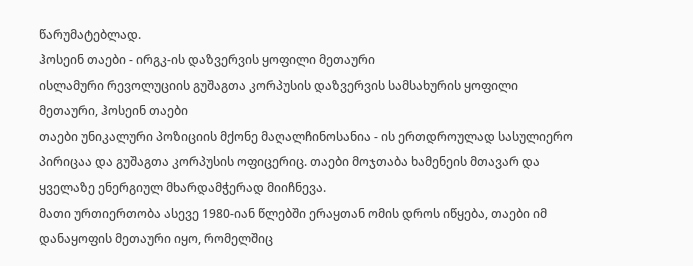წარუმატებლად.
ჰოსეინ თაები - ირგკ-ის დაზვერვის ყოფილი მეთაური
ისლამური რევოლუციის გუშაგთა კორპუსის დაზვერვის სამსახურის ყოფილი მეთაური, ჰოსეინ თაები
თაები უნიკალური პოზიციის მქონე მაღალჩინოსანია - ის ერთდროულად სასულიერო პირიცაა და გუშაგთა კორპუსის ოფიცერიც. თაები მოჯთაბა ხამენეის მთავარ და ყველაზე ენერგიულ მხარდამჭერად მიიჩნევა.
მათი ურთიერთობა ასევე 1980-იან წლებში ერაყთან ომის დროს იწყება, თაები იმ დანაყოფის მეთაური იყო, რომელშიც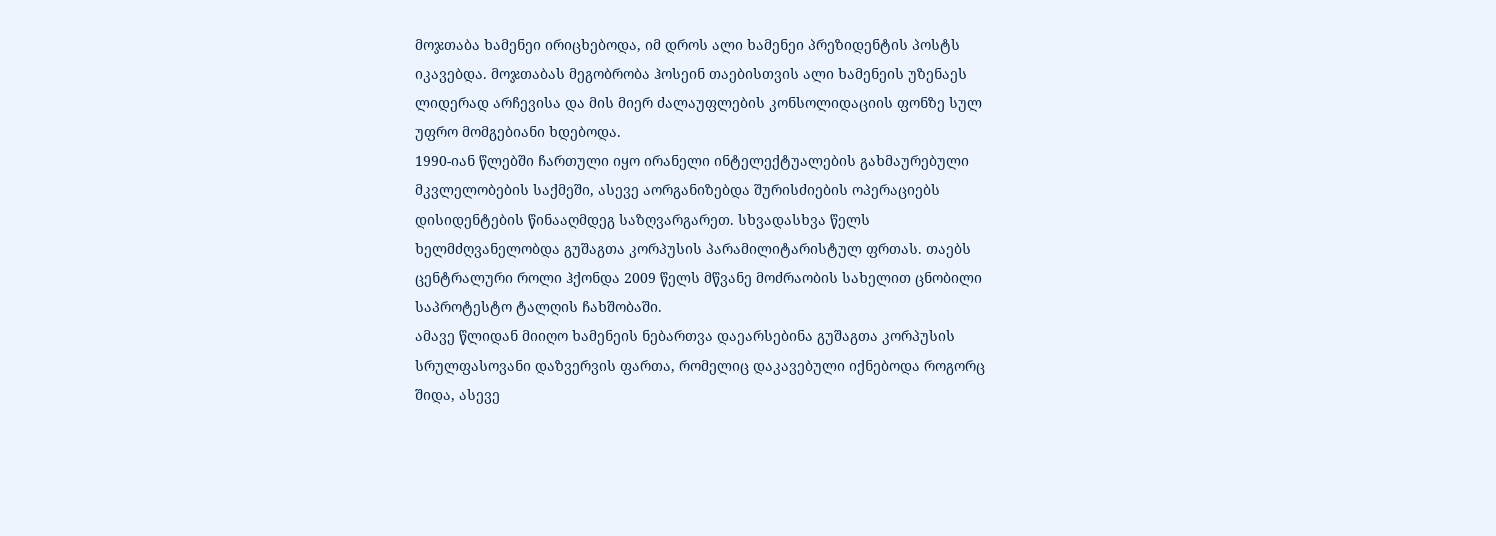მოჯთაბა ხამენეი ირიცხებოდა, იმ დროს ალი ხამენეი პრეზიდენტის პოსტს იკავებდა. მოჯთაბას მეგობრობა ჰოსეინ თაებისთვის ალი ხამენეის უზენაეს ლიდერად არჩევისა და მის მიერ ძალაუფლების კონსოლიდაციის ფონზე სულ უფრო მომგებიანი ხდებოდა.
1990-იან წლებში ჩართული იყო ირანელი ინტელექტუალების გახმაურებული მკვლელობების საქმეში, ასევე აორგანიზებდა შურისძიების ოპერაციებს დისიდენტების წინააღმდეგ საზღვარგარეთ. სხვადასხვა წელს ხელმძღვანელობდა გუშაგთა კორპუსის პარამილიტარისტულ ფრთას. თაებს ცენტრალური როლი ჰქონდა 2009 წელს მწვანე მოძრაობის სახელით ცნობილი საპროტესტო ტალღის ჩახშობაში.
ამავე წლიდან მიიღო ხამენეის ნებართვა დაეარსებინა გუშაგთა კორპუსის სრულფასოვანი დაზვერვის ფართა, რომელიც დაკავებული იქნებოდა როგორც შიდა, ასევე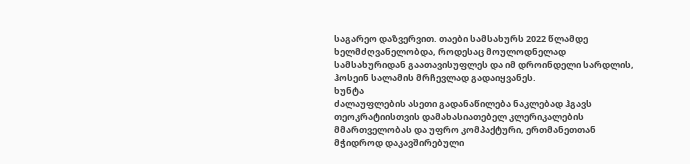საგარეო დაზვერვით. თაები სამსახურს 2022 წლამდე ხელმძღვანელობდა, როდესაც მოულოდნელად სამსახურიდან გაათავისუფლეს და იმ დროინდელი სარდლის, ჰოსეინ სალამის მრჩევლად გადაიყვანეს.
ხუნტა
ძალაუფლების ასეთი გადანაწილება ნაკლებად ჰგავს თეოკრატიისთვის დამახასიათებელ კლერიკალების მმართველობას და უფრო კომპაქტური, ერთმანეთთან მჭიდროდ დაკავშირებული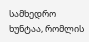სამხედრო ხუნტაა, რომლის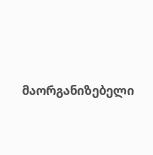მაორგანიზებელი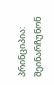პრინციპია: შეინარჩუნონ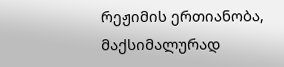რეჟიმის ერთიანობა, მაქსიმალურად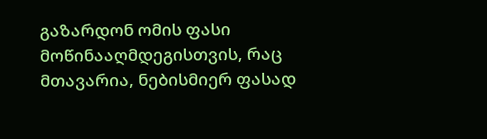გაზარდონ ომის ფასი მოწინააღმდეგისთვის, რაც მთავარია, ნებისმიერ ფასად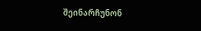შეინარჩუნონ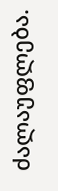ძალაუფლება.